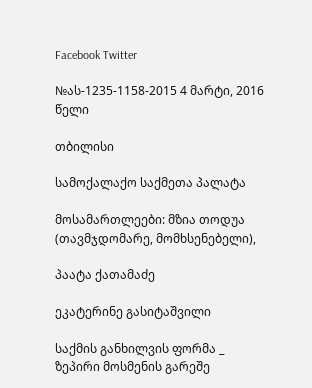Facebook Twitter

№ას-1235-1158-2015 4 მარტი, 2016 წელი

თბილისი

სამოქალაქო საქმეთა პალატა

მოსამართლეები: მზია თოდუა (თავმჯდომარე, მომხსენებელი),

პაატა ქათამაძე

ეკატერინე გასიტაშვილი

საქმის განხილვის ფორმა _ ზეპირი მოსმენის გარეშე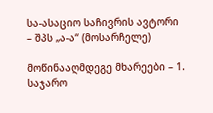სა-ასაციო საჩივრის ავტორი – შპს „ა-ა“ (მოსარჩელე)

მოწინააღმდეგე მხარეები – 1. საჯარო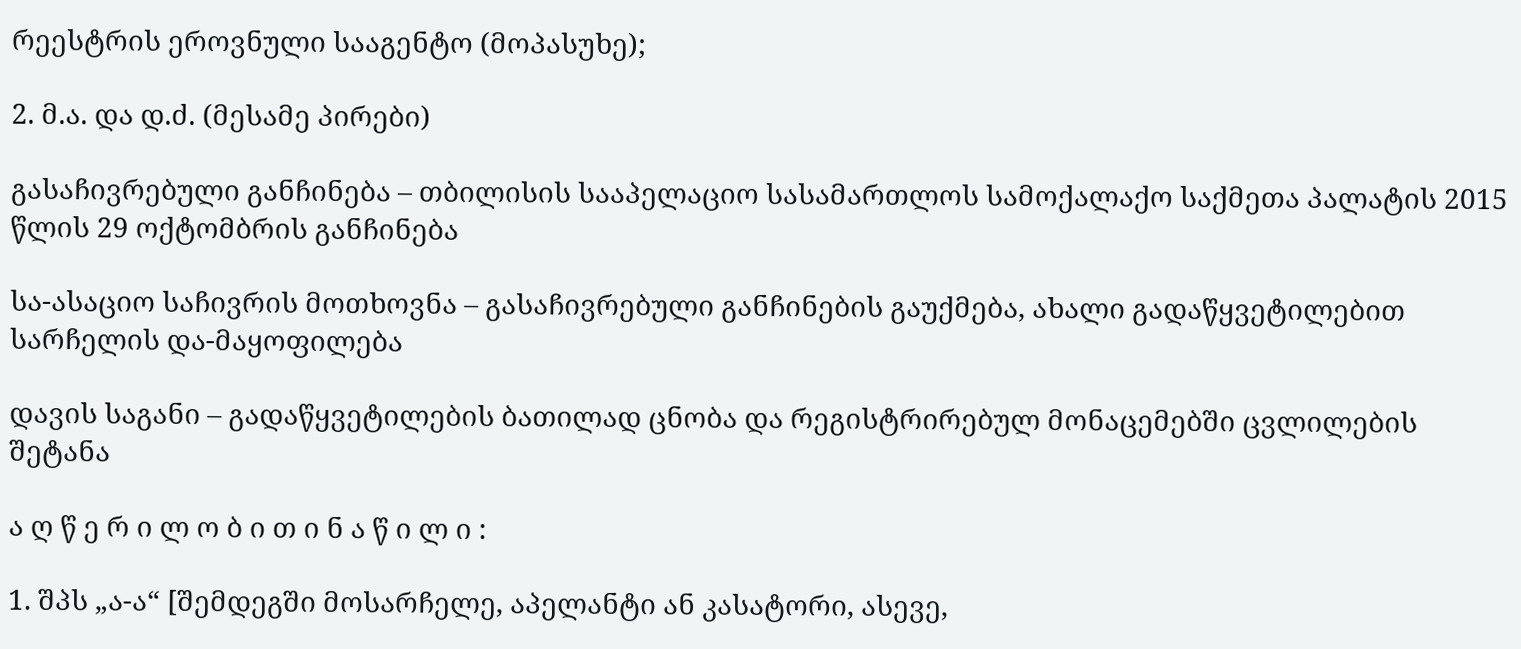რეესტრის ეროვნული სააგენტო (მოპასუხე);

2. მ.ა. და დ.ძ. (მესამე პირები)

გასაჩივრებული განჩინება – თბილისის სააპელაციო სასამართლოს სამოქალაქო საქმეთა პალატის 2015 წლის 29 ოქტომბრის განჩინება

სა-ასაციო საჩივრის მოთხოვნა – გასაჩივრებული განჩინების გაუქმება, ახალი გადაწყვეტილებით სარჩელის და-მაყოფილება

დავის საგანი – გადაწყვეტილების ბათილად ცნობა და რეგისტრირებულ მონაცემებში ცვლილების შეტანა

ა ღ წ ე რ ი ლ ო ბ ი თ ი ნ ა წ ი ლ ი :

1. შპს „ა-ა“ [შემდეგში მოსარჩელე, აპელანტი ან კასატორი, ასევე,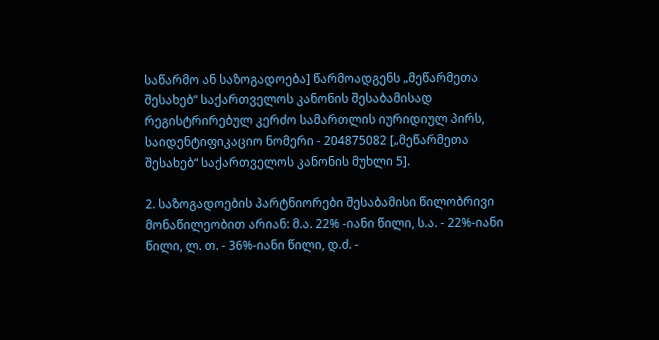საწარმო ან საზოგადოება] წარმოადგენს „მეწარმეთა შესახებ“ საქართველოს კანონის შესაბამისად რეგისტრირებულ კერძო სამართლის იურიდიულ პირს, საიდენტიფიკაციო ნომერი - 204875082 [„მეწარმეთა შესახებ“ საქართველოს კანონის მუხლი 5].

2. საზოგადოების პარტნიორები შესაბამისი წილობრივი მონაწილეობით არიან: მ.ა. 22% -იანი წილი, ს.ა. - 22%-იანი წილი, ლ. თ. - 36%-იანი წილი, დ.ძ. -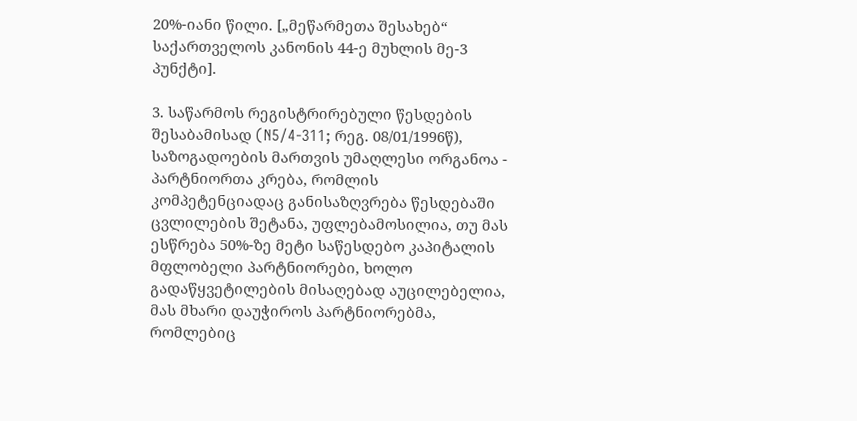20%-იანი წილი. [„მეწარმეთა შესახებ“ საქართველოს კანონის 44-ე მუხლის მე-3 პუნქტი].

3. საწარმოს რეგისტრირებული წესდების შესაბამისად (N5/4-311; რეგ. 08/01/1996წ), საზოგადოების მართვის უმაღლესი ორგანოა - პარტნიორთა კრება, რომლის კომპეტენციადაც განისაზღვრება წესდებაში ცვლილების შეტანა, უფლებამოსილია, თუ მას ესწრება 50%-ზე მეტი საწესდებო კაპიტალის მფლობელი პარტნიორები, ხოლო გადაწყვეტილების მისაღებად აუცილებელია, მას მხარი დაუჭიროს პარტნიორებმა, რომლებიც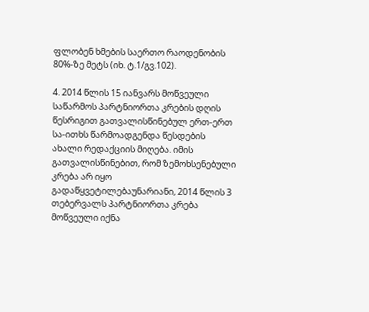ფლობენ ხმების საერთო რაოდენობის 80%-ზე მეტს (იხ. ტ.1/გვ.102).

4. 2014 წლის 15 იანვარს მოწვეული საწარმოს პარტნიორთა კრების დღის წესრიგით გათვალისწინებულ ერთ-ერთ სა-ითხს წარმოადგენდა წესდების ახალი რედაქციის მიღება. იმის გათვალისწინებით, რომ ზემოხსენებული კრება არ იყო გადაწყვეტილებაუნარიანი, 2014 წლის 3 თებერვალს პარტნიორთა კრება მოწვეული იქნა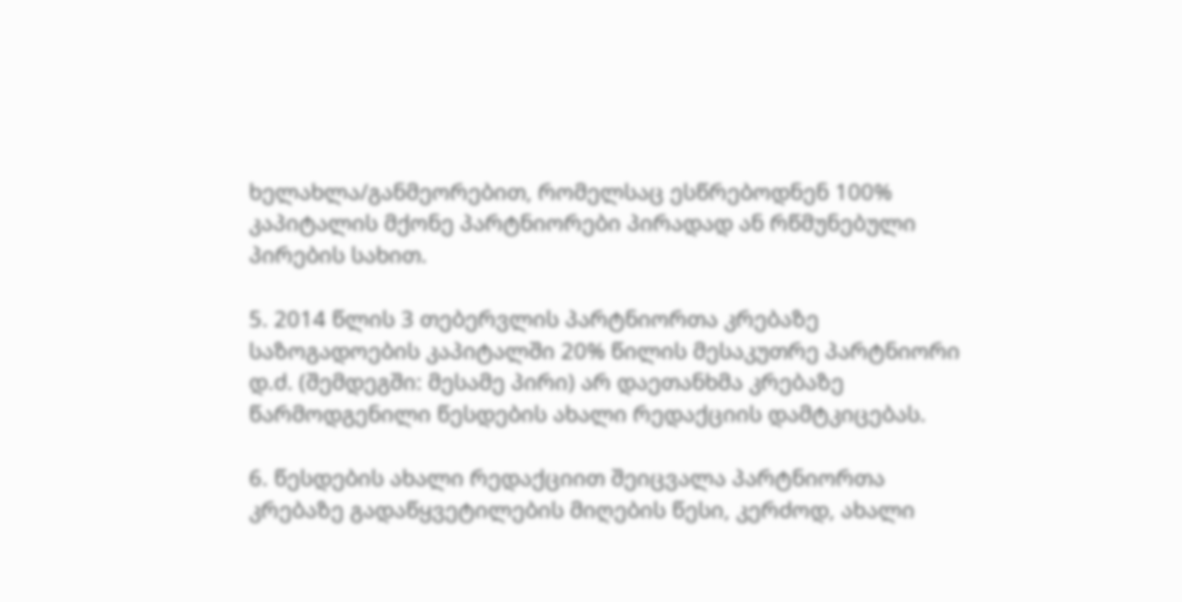ხელახლა/განმეორებით, რომელსაც ესწრებოდნენ 100% კაპიტალის მქონე პარტნიორები პირადად ან რწმუნებული პირების სახით.

5. 2014 წლის 3 თებერვლის პარტნიორთა კრებაზე საზოგადოების კაპიტალში 20% წილის მესაკუთრე პარტნიორი დ.ძ. (შემდეგში: მესამე პირი) არ დაეთანხმა კრებაზე წარმოდგენილი წესდების ახალი რედაქციის დამტკიცებას.

6. წესდების ახალი რედაქციით შეიცვალა პარტნიორთა კრებაზე გადაწყვეტილების მიღების წესი, კერძოდ, ახალი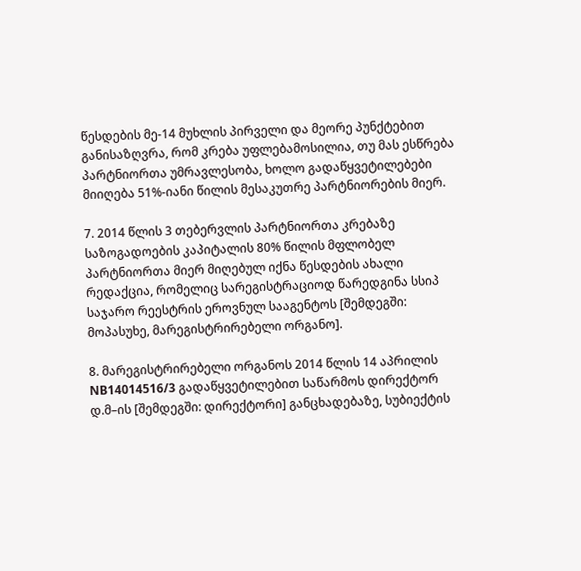წესდების მე-14 მუხლის პირველი და მეორე პუნქტებით განისაზღვრა, რომ კრება უფლებამოსილია, თუ მას ესწრება პარტნიორთა უმრავლესობა, ხოლო გადაწყვეტილებები მიიღება 51%-იანი წილის მესაკუთრე პარტნიორების მიერ.

7. 2014 წლის 3 თებერვლის პარტნიორთა კრებაზე საზოგადოების კაპიტალის 80% წილის მფლობელ პარტნიორთა მიერ მიღებულ იქნა წესდების ახალი რედაქცია, რომელიც სარეგისტრაციოდ წარედგინა სსიპ საჯარო რეესტრის ეროვნულ სააგენტოს [შემდეგში: მოპასუხე, მარეგისტრირებელი ორგანო].

8. მარეგისტრირებელი ორგანოს 2014 წლის 14 აპრილის NB14014516/3 გადაწყვეტილებით საწარმოს დირექტორ დ.მ–ის [შემდეგში: დირექტორი] განცხადებაზე, სუბიექტის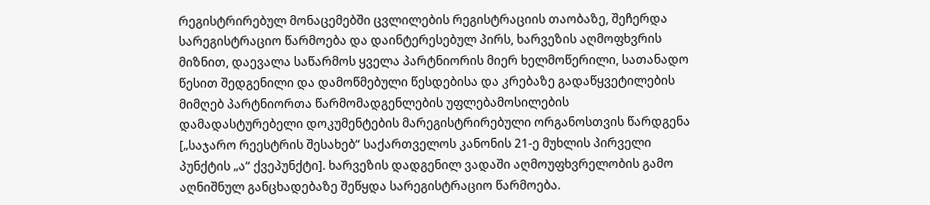რეგისტრირებულ მონაცემებში ცვლილების რეგისტრაციის თაობაზე, შეჩერდა სარეგისტრაციო წარმოება და დაინტერესებულ პირს, ხარვეზის აღმოფხვრის მიზნით, დაევალა საწარმოს ყველა პარტნიორის მიერ ხელმოწერილი, სათანადო წესით შედგენილი და დამოწმებული წესდებისა და კრებაზე გადაწყვეტილების მიმღებ პარტნიორთა წარმომადგენლების უფლებამოსილების დამადასტურებელი დოკუმენტების მარეგისტრირებული ორგანოსთვის წარდგენა [„საჯარო რეესტრის შესახებ“ საქართველოს კანონის 21-ე მუხლის პირველი პუნქტის „ა“ ქვეპუნქტი]. ხარვეზის დადგენილ ვადაში აღმოუფხვრელობის გამო აღნიშნულ განცხადებაზე შეწყდა სარეგისტრაციო წარმოება.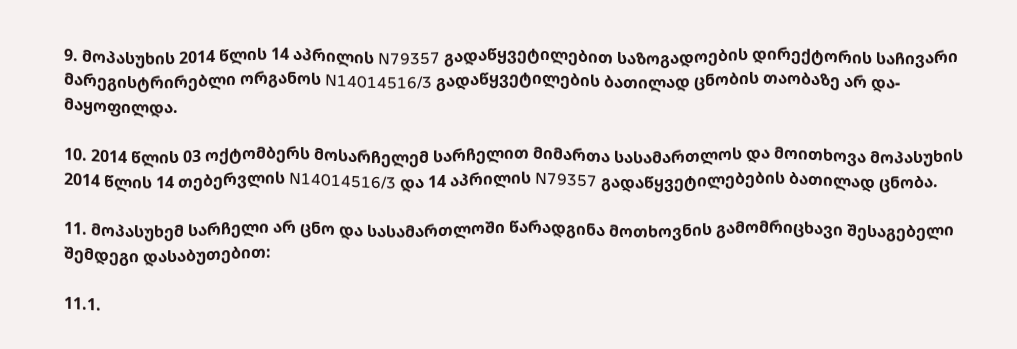9. მოპასუხის 2014 წლის 14 აპრილის N79357 გადაწყვეტილებით საზოგადოების დირექტორის საჩივარი მარეგისტრირებლი ორგანოს N14014516/3 გადაწყვეტილების ბათილად ცნობის თაობაზე არ და-მაყოფილდა.

10. 2014 წლის 03 ოქტომბერს მოსარჩელემ სარჩელით მიმართა სასამართლოს და მოითხოვა მოპასუხის 2014 წლის 14 თებერვლის N14014516/3 და 14 აპრილის N79357 გადაწყვეტილებების ბათილად ცნობა.

11. მოპასუხემ სარჩელი არ ცნო და სასამართლოში წარადგინა მოთხოვნის გამომრიცხავი შესაგებელი შემდეგი დასაბუთებით:

11.1.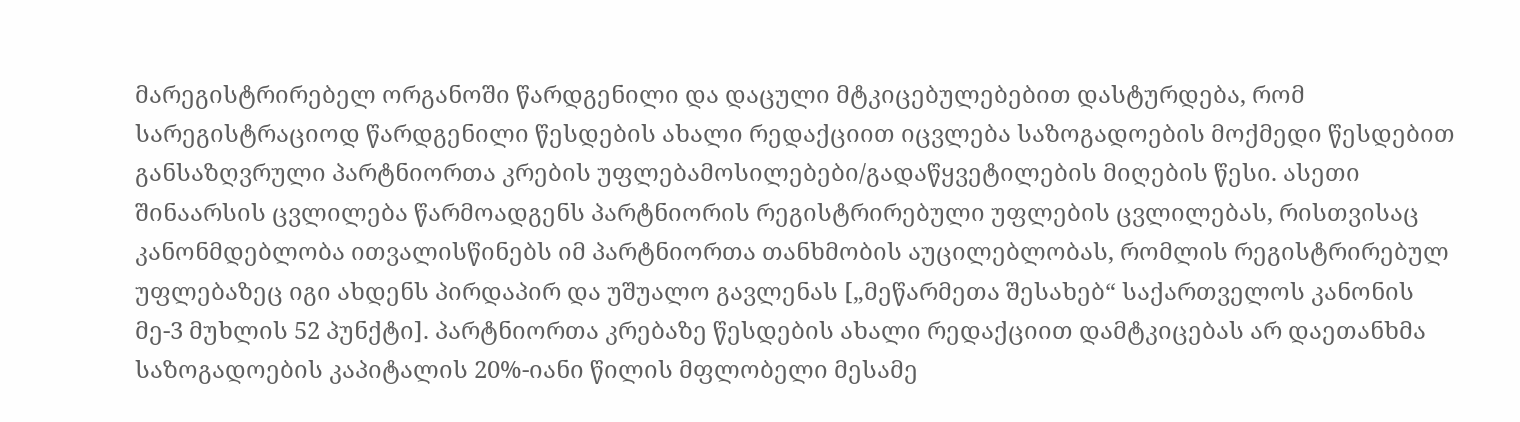მარეგისტრირებელ ორგანოში წარდგენილი და დაცული მტკიცებულებებით დასტურდება, რომ სარეგისტრაციოდ წარდგენილი წესდების ახალი რედაქციით იცვლება საზოგადოების მოქმედი წესდებით განსაზღვრული პარტნიორთა კრების უფლებამოსილებები/გადაწყვეტილების მიღების წესი. ასეთი შინაარსის ცვლილება წარმოადგენს პარტნიორის რეგისტრირებული უფლების ცვლილებას, რისთვისაც კანონმდებლობა ითვალისწინებს იმ პარტნიორთა თანხმობის აუცილებლობას, რომლის რეგისტრირებულ უფლებაზეც იგი ახდენს პირდაპირ და უშუალო გავლენას [„მეწარმეთა შესახებ“ საქართველოს კანონის მე-3 მუხლის 52 პუნქტი]. პარტნიორთა კრებაზე წესდების ახალი რედაქციით დამტკიცებას არ დაეთანხმა საზოგადოების კაპიტალის 20%-იანი წილის მფლობელი მესამე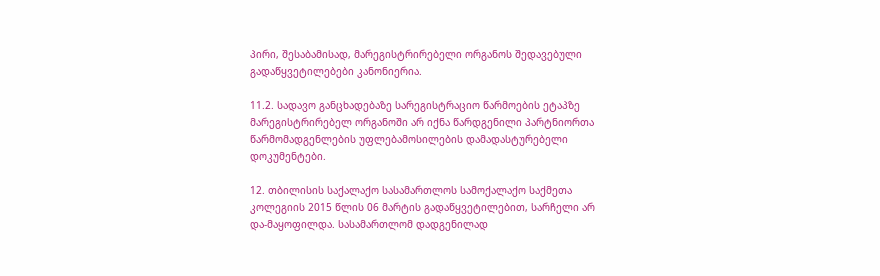პირი, შესაბამისად, მარეგისტრირებელი ორგანოს შედავებული გადაწყვეტილებები კანონიერია.

11.2. სადავო განცხადებაზე სარეგისტრაციო წარმოების ეტაპზე მარეგისტრირებელ ორგანოში არ იქნა წარდგენილი პარტნიორთა წარმომადგენლების უფლებამოსილების დამადასტურებელი დოკუმენტები.

12. თბილისის საქალაქო სასამართლოს სამოქალაქო საქმეთა კოლეგიის 2015 წლის 06 მარტის გადაწყვეტილებით, სარჩელი არ და-მაყოფილდა. სასამართლომ დადგენილად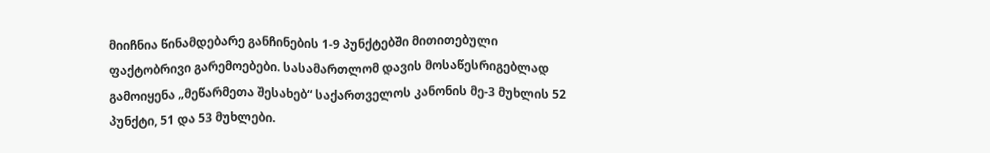მიიჩნია წინამდებარე განჩინების 1-9 პუნქტებში მითითებული ფაქტობრივი გარემოებები. სასამართლომ დავის მოსაწესრიგებლად გამოიყენა „მეწარმეთა შესახებ“ საქართველოს კანონის მე-3 მუხლის 52 პუნქტი, 51 და 53 მუხლები.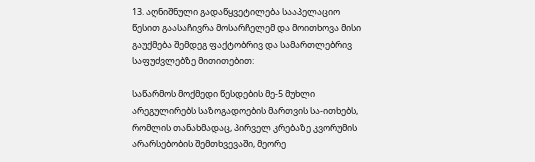13. აღნიშნული გადაწყვეტილება სააპელაციო წესით გაასაჩივრა მოსარჩელემ და მოითხოვა მისი გაუქმება შემდეგ ფაქტობრივ და სამართლებრივ საფუძვლებზე მითითებით:

საწარმოს მოქმედი წესდების მე-5 მუხლი არეგულირებს საზოგადოების მართვის სა-ითხებს, რომლის თანახმადაც, პირველ კრებაზე კვორუმის არარსებობის შემთხვევაში, მეორე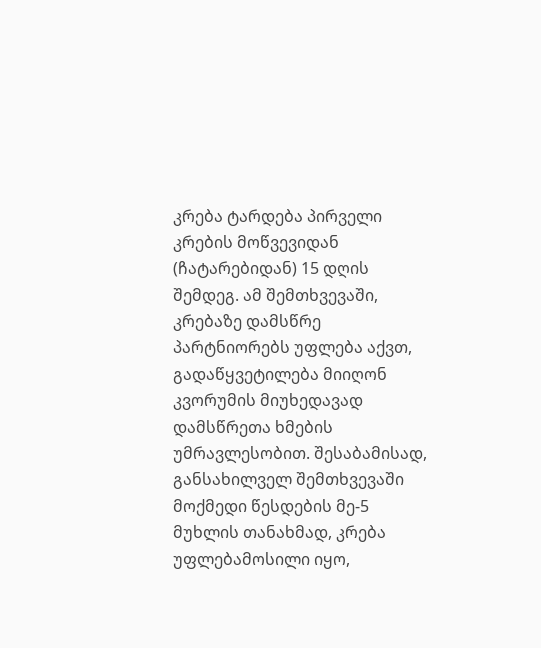კრება ტარდება პირველი კრების მოწვევიდან (ჩატარებიდან) 15 დღის შემდეგ. ამ შემთხვევაში, კრებაზე დამსწრე პარტნიორებს უფლება აქვთ, გადაწყვეტილება მიიღონ კვორუმის მიუხედავად დამსწრეთა ხმების უმრავლესობით. შესაბამისად, განსახილველ შემთხვევაში მოქმედი წესდების მე-5 მუხლის თანახმად, კრება უფლებამოსილი იყო,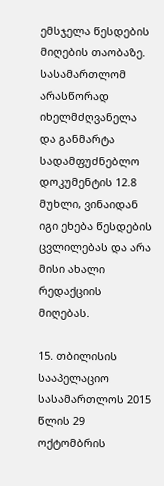ემსჯელა წესდების მიღების თაობაზე. სასამართლომ არასწორად იხელმძღვანელა და განმარტა სადამფუძნებლო დოკუმენტის 12.8 მუხლი, ვინაიდან იგი ეხება წესდების ცვლილებას და არა მისი ახალი რედაქციის მიღებას.

15. თბილისის სააპელაციო სასამართლოს 2015 წლის 29 ოქტომბრის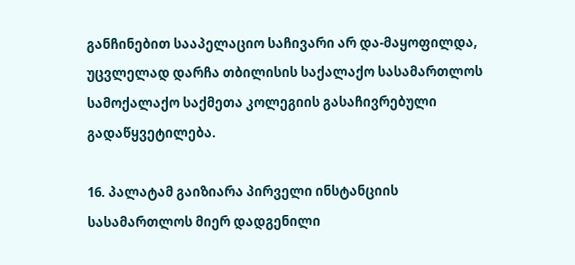განჩინებით სააპელაციო საჩივარი არ და-მაყოფილდა, უცვლელად დარჩა თბილისის საქალაქო სასამართლოს სამოქალაქო საქმეთა კოლეგიის გასაჩივრებული გადაწყვეტილება.

16. პალატამ გაიზიარა პირველი ინსტანციის სასამართლოს მიერ დადგენილი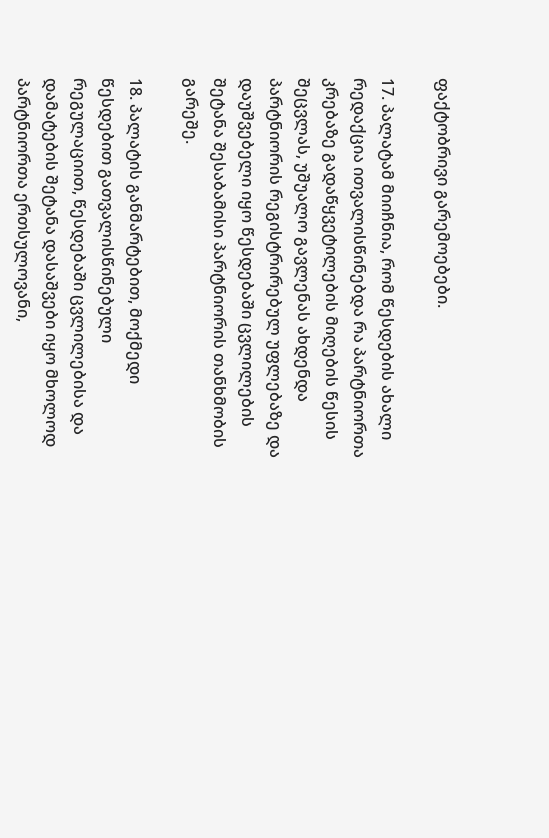ფაქტობრივი გარემოებები.

17. პალატამ მიიჩნია, რომ წესდების ახალი რედაქცია ითვალისწინებდა რა პარტნიორთა კრებაზე გადაწყვეტილების მიღების წესის შეცვლას, უშუალო გავლენას ახდენდა პარტნიორის რეგისტრირებულ უფლებაზე და დაუშვებელი იყო წესდებაში ცვლილების შეტანა შესაბამისი პარტნიორის თანხმობის გარეშე.

18. პალატის განმარტებით, მოქმედი წესდებით გათვალისწინებული რეგულაციით, წესდებაში ცვლილებისა და დამატების შეტანა დასაშვები იყო მხოლოდ პარტნიორთა ერთსულოვანი,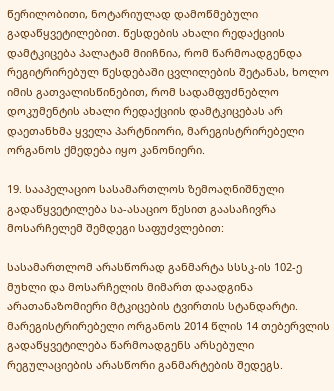წერილობითი, ნოტარიულად დამოწმებული გადაწყვეტილებით. წესდების ახალი რედაქციის დამტკიცება პალატამ მიიჩნია, რომ წარმოადგენდა რეგიტრირებულ წესდებაში ცვლილების შეტანას, ხოლო იმის გათვალისწინებით, რომ სადამფუძნებლო დოკუმენტის ახალი რედაქციის დამტკიცებას არ დაეთანხმა ყველა პარტნიორი, მარეგისტრირებელი ორგანოს ქმედება იყო კანონიერი.

19. სააპელაციო სასამართლოს ზემოაღნიშნული გადაწყვეტილება სა-ასაციო წესით გაასაჩივრა მოსარჩელემ შემდეგი საფუძვლებით:

სასამართლომ არასწორად განმარტა სსსკ-ის 102-ე მუხლი და მოსარჩელის მიმართ დაადგინა არათანაზომიერი მტკიცების ტვირთის სტანდარტი. მარეგისტრირებელი ორგანოს 2014 წლის 14 თებერვლის გადაწყვეტილება წარმოადგენს არსებული რეგულაციების არასწორი განმარტების შედეგს.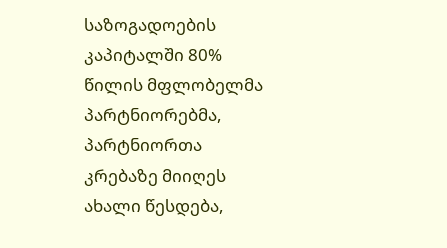საზოგადოების კაპიტალში 80% წილის მფლობელმა პარტნიორებმა, პარტნიორთა კრებაზე მიიღეს ახალი წესდება,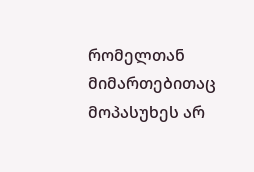რომელთან მიმართებითაც მოპასუხეს არ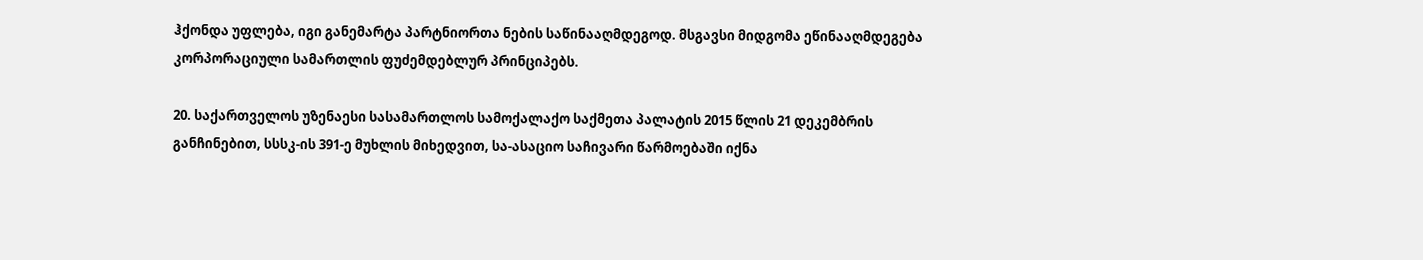ჰქონდა უფლება, იგი განემარტა პარტნიორთა ნების საწინააღმდეგოდ. მსგავსი მიდგომა ეწინააღმდეგება კორპორაციული სამართლის ფუძემდებლურ პრინციპებს.

20. საქართველოს უზენაესი სასამართლოს სამოქალაქო საქმეთა პალატის 2015 წლის 21 დეკემბრის განჩინებით, სსსკ-ის 391-ე მუხლის მიხედვით, სა-ასაციო საჩივარი წარმოებაში იქნა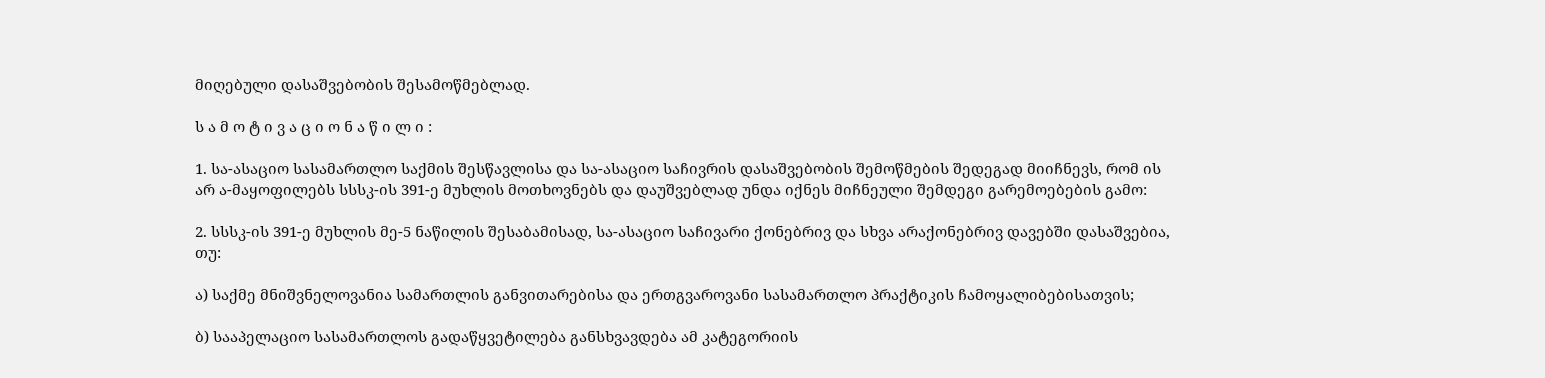მიღებული დასაშვებობის შესამოწმებლად.

ს ა მ ო ტ ი ვ ა ც ი ო ნ ა წ ი ლ ი :

1. სა-ასაციო სასამართლო საქმის შესწავლისა და სა-ასაციო საჩივრის დასაშვებობის შემოწმების შედეგად მიიჩნევს, რომ ის არ ა-მაყოფილებს სსსკ-ის 391-ე მუხლის მოთხოვნებს და დაუშვებლად უნდა იქნეს მიჩნეული შემდეგი გარემოებების გამო:

2. სსსკ-ის 391-ე მუხლის მე-5 ნაწილის შესაბამისად, სა-ასაციო საჩივარი ქონებრივ და სხვა არაქონებრივ დავებში დასაშვებია, თუ:

ა) საქმე მნიშვნელოვანია სამართლის განვითარებისა და ერთგვაროვანი სასამართლო პრაქტიკის ჩამოყალიბებისათვის;

ბ) სააპელაციო სასამართლოს გადაწყვეტილება განსხვავდება ამ კატეგორიის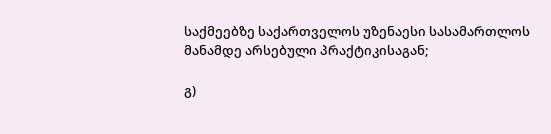საქმეებზე საქართველოს უზენაესი სასამართლოს მანამდე არსებული პრაქტიკისაგან;

გ)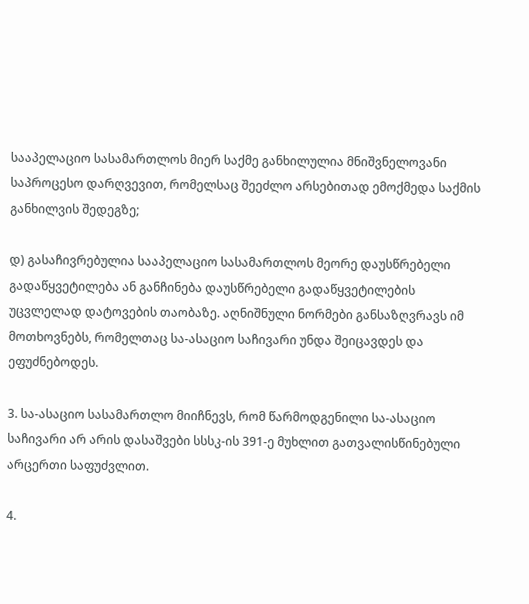სააპელაციო სასამართლოს მიერ საქმე განხილულია მნიშვნელოვანი საპროცესო დარღვევით, რომელსაც შეეძლო არსებითად ემოქმედა საქმის განხილვის შედეგზე;

დ) გასაჩივრებულია სააპელაციო სასამართლოს მეორე დაუსწრებელი გადაწყვეტილება ან განჩინება დაუსწრებელი გადაწყვეტილების უცვლელად დატოვების თაობაზე. აღნიშნული ნორმები განსაზღვრავს იმ მოთხოვნებს, რომელთაც სა-ასაციო საჩივარი უნდა შეიცავდეს და ეფუძნებოდეს.

3. სა-ასაციო სასამართლო მიიჩნევს, რომ წარმოდგენილი სა-ასაციო საჩივარი არ არის დასაშვები სსსკ-ის 391-ე მუხლით გათვალისწინებული არცერთი საფუძვლით.

4.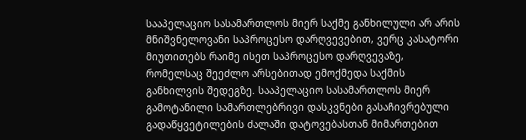სააპელაციო სასამართლოს მიერ საქმე განხილული არ არის მნიშვნელოვანი საპროცესო დარღვევებით, ვერც კასატორი მიუთითებს რაიმე ისეთ საპროცესო დარღვევაზე, რომელსაც შეეძლო არსებითად ემოქმედა საქმის განხილვის შედეგზე. სააპელაციო სასამართლოს მიერ გამოტანილი სამართლებრივი დასკვნები გასაჩივრებული გადაწყვეტილების ძალაში დატოვებასთან მიმართებით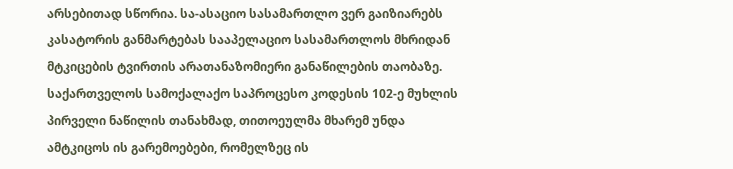არსებითად სწორია. სა-ასაციო სასამართლო ვერ გაიზიარებს კასატორის განმარტებას სააპელაციო სასამართლოს მხრიდან მტკიცების ტვირთის არათანაზომიერი განაწილების თაობაზე. საქართველოს სამოქალაქო საპროცესო კოდესის 102-ე მუხლის პირველი ნაწილის თანახმად, თითოეულმა მხარემ უნდა ამტკიცოს ის გარემოებები, რომელზეც ის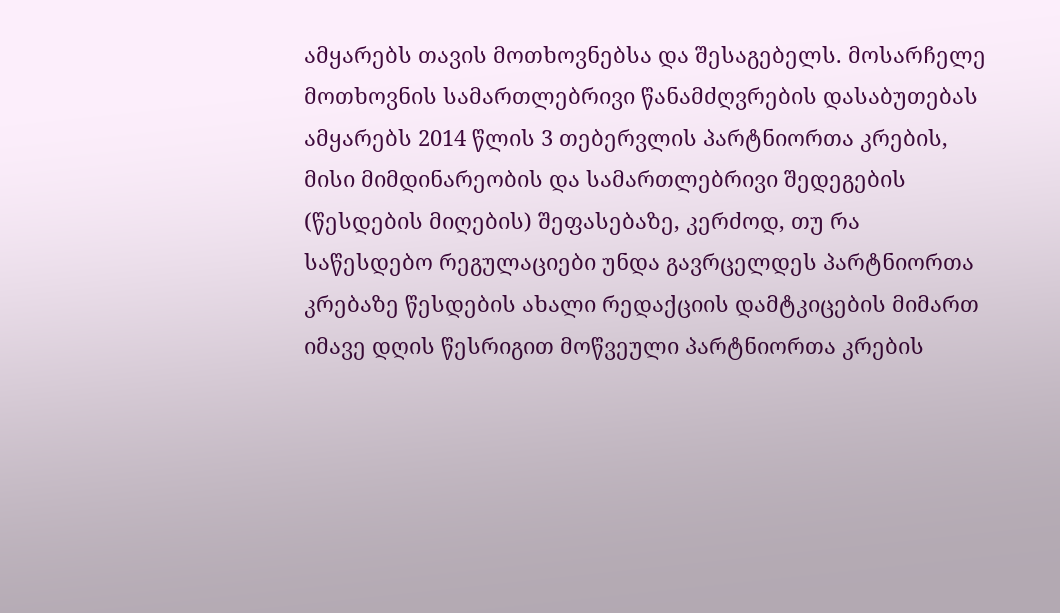ამყარებს თავის მოთხოვნებსა და შესაგებელს. მოსარჩელე მოთხოვნის სამართლებრივი წანამძღვრების დასაბუთებას ამყარებს 2014 წლის 3 თებერვლის პარტნიორთა კრების, მისი მიმდინარეობის და სამართლებრივი შედეგების (წესდების მიღების) შეფასებაზე, კერძოდ, თუ რა საწესდებო რეგულაციები უნდა გავრცელდეს პარტნიორთა კრებაზე წესდების ახალი რედაქციის დამტკიცების მიმართ იმავე დღის წესრიგით მოწვეული პარტნიორთა კრების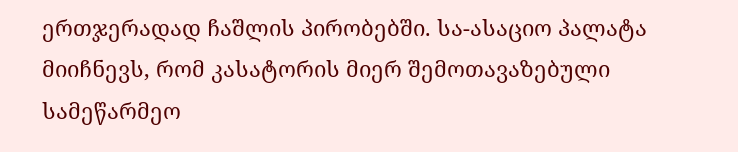ერთჯერადად ჩაშლის პირობებში. სა-ასაციო პალატა მიიჩნევს, რომ კასატორის მიერ შემოთავაზებული სამეწარმეო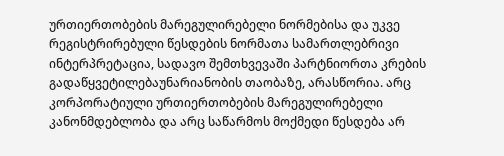ურთიერთობების მარეგულირებელი ნორმებისა და უკვე რეგისტრირებული წესდების ნორმათა სამართლებრივი ინტერპრეტაცია, სადავო შემთხვევაში პარტნიორთა კრების გადაწყვეტილებაუნარიანობის თაობაზე, არასწორია. არც კორპორატიული ურთიერთობების მარეგულირებელი კანონმდებლობა და არც საწარმოს მოქმედი წესდება არ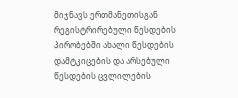მიჯნავს ერთმანეთისგან რეგისტრირებული წესდების პირობებში ახალი წესდების დამტკიცების და არსებული წესდების ცვლილების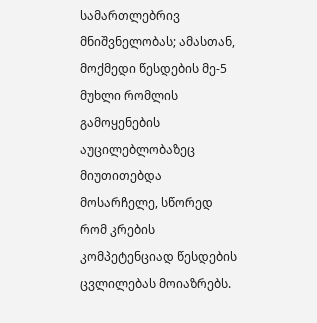სამართლებრივ მნიშვნელობას; ამასთან, მოქმედი წესდების მე-5 მუხლი რომლის გამოყენების აუცილებლობაზეც მიუთითებდა მოსარჩელე, სწორედ რომ კრების კომპეტენციად წესდების ცვლილებას მოიაზრებს.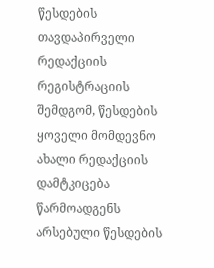წესდების თავდაპირველი რედაქციის რეგისტრაციის შემდგომ, წესდების ყოველი მომდევნო ახალი რედაქციის დამტკიცება წარმოადგენს არსებული წესდების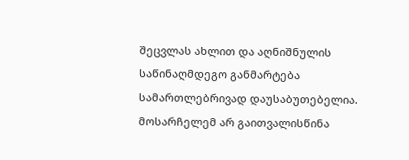შეცვლას ახლით და აღნიშნულის საწინაღმდეგო განმარტება სამართლებრივად დაუსაბუთებელია. მოსარჩელემ არ გაითვალისწინა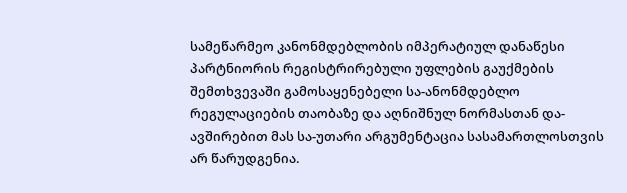სამეწარმეო კანონმდებლობის იმპერატიულ დანაწესი პარტნიორის რეგისტრირებული უფლების გაუქმების შემთხვევაში გამოსაყენებელი სა-ანონმდებლო რეგულაციების თაობაზე და აღნიშნულ ნორმასთან და-ავშირებით მას სა-უთარი არგუმენტაცია სასამართლოსთვის არ წარუდგენია.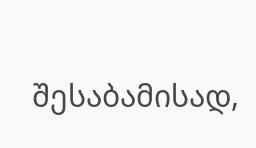შესაბამისად,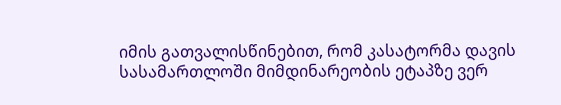იმის გათვალისწინებით, რომ კასატორმა დავის სასამართლოში მიმდინარეობის ეტაპზე ვერ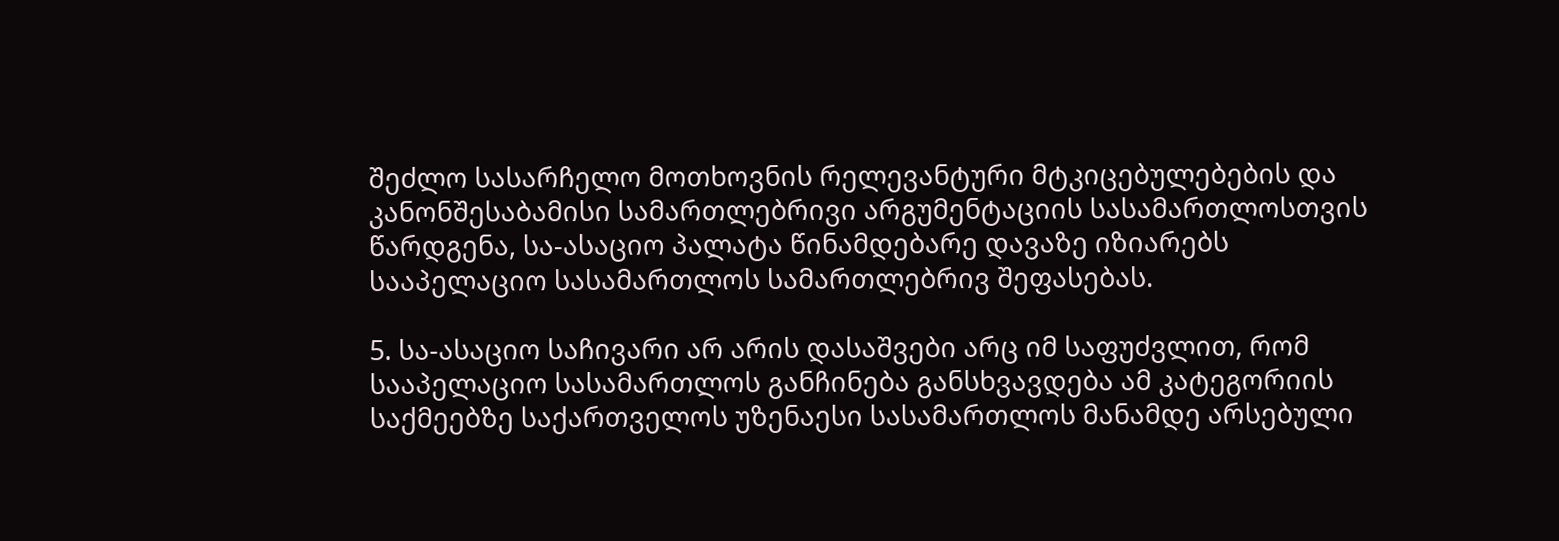შეძლო სასარჩელო მოთხოვნის რელევანტური მტკიცებულებების და კანონშესაბამისი სამართლებრივი არგუმენტაციის სასამართლოსთვის წარდგენა, სა-ასაციო პალატა წინამდებარე დავაზე იზიარებს სააპელაციო სასამართლოს სამართლებრივ შეფასებას.

5. სა-ასაციო საჩივარი არ არის დასაშვები არც იმ საფუძვლით, რომ სააპელაციო სასამართლოს განჩინება განსხვავდება ამ კატეგორიის საქმეებზე საქართველოს უზენაესი სასამართლოს მანამდე არსებული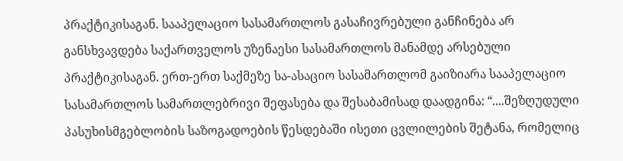პრაქტიკისაგან. სააპელაციო სასამართლოს გასაჩივრებული განჩინება არ განსხვავდება საქართველოს უზენაესი სასამართლოს მანამდე არსებული პრაქტიკისაგან. ერთ-ერთ საქმეზე სა-ასაციო სასამართლომ გაიზიარა სააპელაციო სასამართლოს სამართლებრივი შეფასება და შესაბამისად დაადგინა: “....შეზღუდული პასუხისმგებლობის საზოგადოების წესდებაში ისეთი ცვლილების შეტანა, რომელიც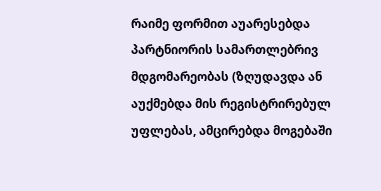რაიმე ფორმით აუარესებდა პარტნიორის სამართლებრივ მდგომარეობას (ზღუდავდა ან აუქმებდა მის რეგისტრირებულ უფლებას, ამცირებდა მოგებაში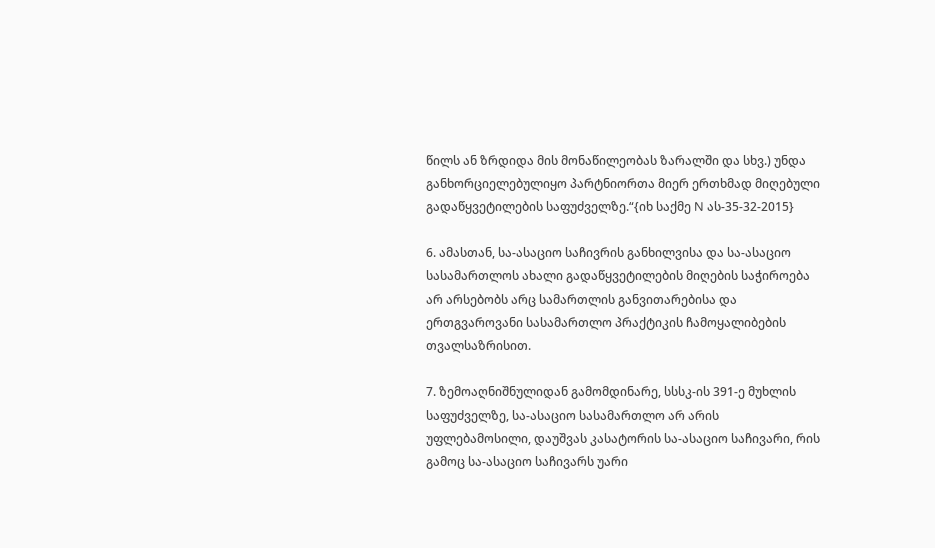წილს ან ზრდიდა მის მონაწილეობას ზარალში და სხვ.) უნდა განხორციელებულიყო პარტნიორთა მიერ ერთხმად მიღებული გადაწყვეტილების საფუძველზე.“{იხ საქმე N ას-35-32-2015}

6. ამასთან, სა-ასაციო საჩივრის განხილვისა და სა-ასაციო სასამართლოს ახალი გადაწყვეტილების მიღების საჭიროება არ არსებობს არც სამართლის განვითარებისა და ერთგვაროვანი სასამართლო პრაქტიკის ჩამოყალიბების თვალსაზრისით.

7. ზემოაღნიშნულიდან გამომდინარე, სსსკ-ის 391-ე მუხლის საფუძველზე, სა-ასაციო სასამართლო არ არის უფლებამოსილი, დაუშვას კასატორის სა-ასაციო საჩივარი, რის გამოც სა-ასაციო საჩივარს უარი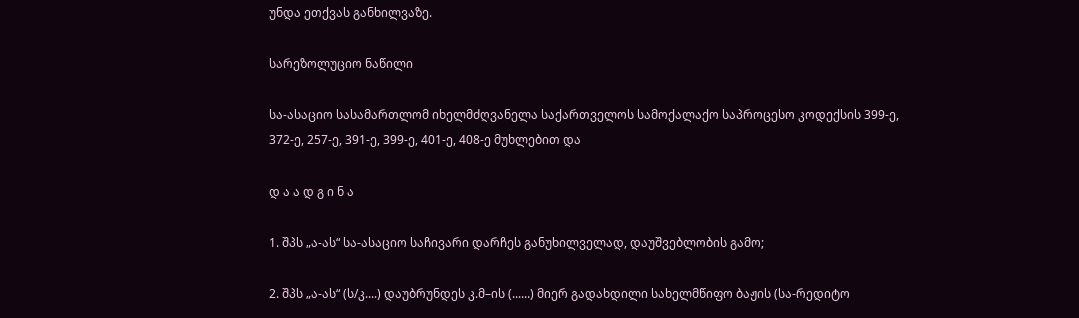უნდა ეთქვას განხილვაზე.

სარეზოლუციო ნაწილი

სა-ასაციო სასამართლომ იხელმძღვანელა საქართველოს სამოქალაქო საპროცესო კოდექსის 399-ე, 372-ე, 257-ე, 391-ე, 399-ე, 401-ე, 408-ე მუხლებით და

დ ა ა დ გ ი ნ ა

1. შპს „ა-ას“ სა-ასაციო საჩივარი დარჩეს განუხილველად, დაუშვებლობის გამო;

2. შპს „ა-ას“ (ს/კ....) დაუბრუნდეს კ.მ–ის (......) მიერ გადახდილი სახელმწიფო ბაჟის (სა-რედიტო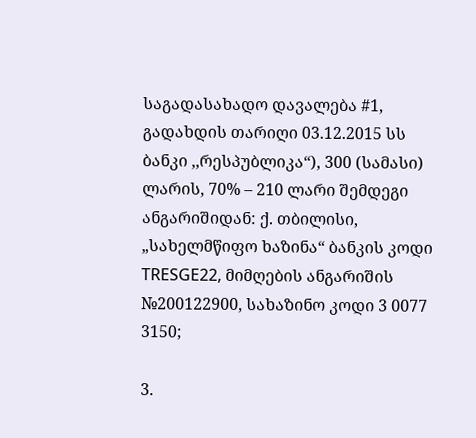საგადასახადო დავალება #1, გადახდის თარიღი 03.12.2015 სს ბანკი ,,რესპუბლიკა“), 300 (სამასი) ლარის, 70% – 210 ლარი შემდეგი ანგარიშიდან: ქ. თბილისი, „სახელმწიფო ხაზინა“ ბანკის კოდი TRESGE22, მიმღების ანგარიშის №200122900, სახაზინო კოდი 3 0077 3150;

3.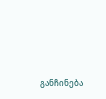განჩინება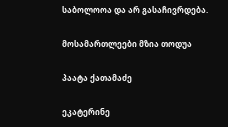საბოლოოა და არ გასაჩივრდება.

მოსამართლეები მზია თოდუა

პაატა ქათამაძე

ეკატერინე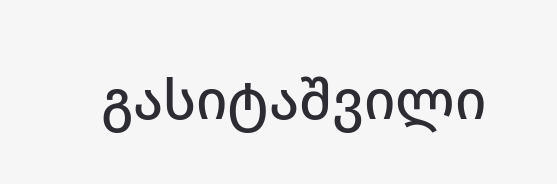გასიტაშვილი